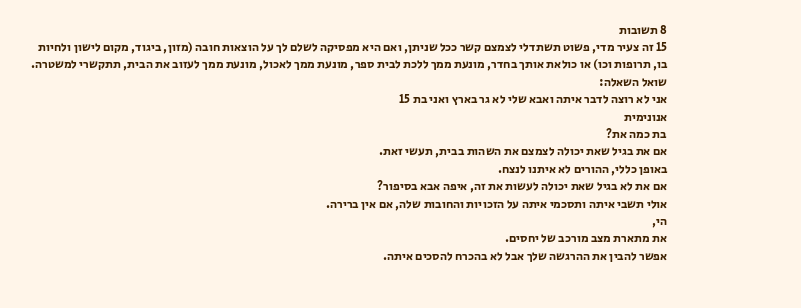8 תשובות
15 זה צעיר מדי, פשוט תשתדלי לצמצם קשר ככל שניתן, ואם היא מפסיקה לשלם לך על הוצאות חובה (מזון, ביגוד, מקום לישון ולחיות בו, תרופות וכו) או כולאת אותך בחדר, מונעת ממך ללכת לבית ספר, מונעת ממך לאכול, מונעת ממך לעזוב את הבית, תתקשרי למשטרה.
שואל השאלה:
אני לא רוצה לדבר איתה ואבא שלי לא גר בארץ ואני בת 15
אנונימית
בת כמה את?
אם את בגיל שאת יכולה לצמצם את השהות בבית, תעשי זאת.
באופן כללי, ההורים לא איתנו לנצח.
אם את לא בגיל שאת יכולה לעשות את זה, איפה אבא בסיפור?
אולי תשבי איתה ותסכמי איתה על הזכויות והחובות שלה, אם אין ברירה.
הי,
את מתארת מצב מורכב של יחסים.
אפשר להבין את ההרגשה שלך אבל לא בהכרח להסכים איתה.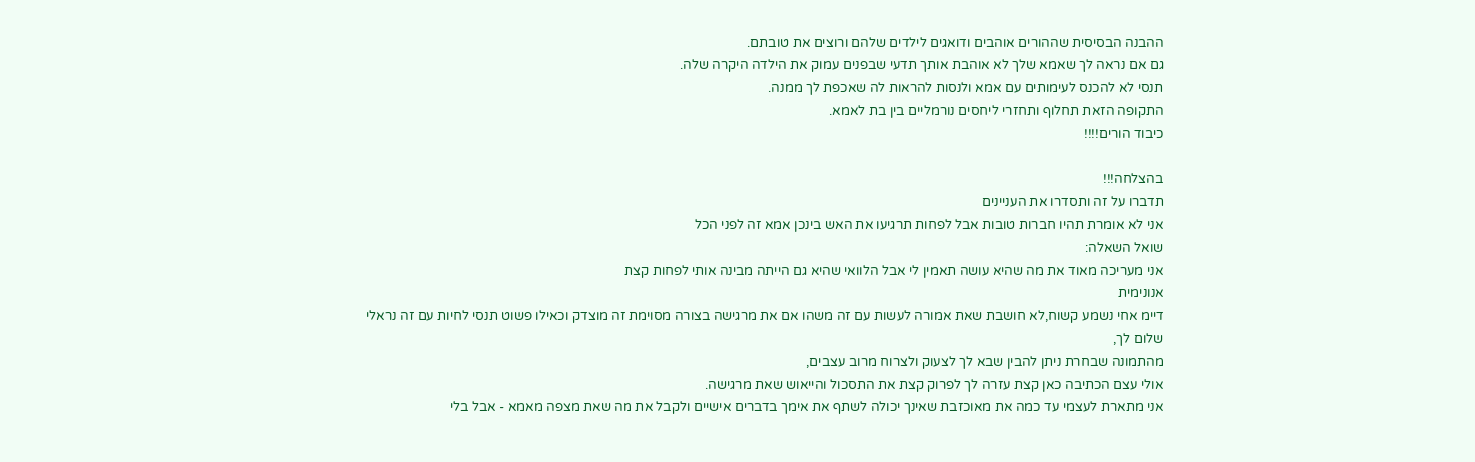ההבנה הבסיסית שההורים אוהבים ודואגים לילדים שלהם ורוצים את טובתם.
גם אם נראה לך שאמא שלך לא אוהבת אותך תדעי שבפנים עמוק את הילדה היקרה שלה.
תנסי לא להכנס לעימותים עם אמא ולנסות להראות לה שאכפת לך ממנה.
התקופה הזאת תחלוף ותחזרי ליחסים נורמליים בין בת לאמא.
כיבוד הורים!!!!

בהצלחה!!!
תדברו על זה ותסדרו את העניינים
אני לא אומרת תהיו חברות טובות אבל לפחות תרגיעו את האש בינכן אמא זה לפני הכל
שואל השאלה:
אני מעריכה מאוד את מה שהיא עושה תאמין לי אבל הלוואי שהיא גם הייתה מבינה אותי לפחות קצת
אנונימית
דיימ אחי נשמע קשוח,לא חושבת שאת אמורה לעשות עם זה משהו אם את מרגישה בצורה מסוימת זה מוצדק וכאילו פשוט תנסי לחיות עם זה נראלי
שלום לך,
מהתמונה שבחרת ניתן להבין שבא לך לצעוק ולצרוח מרוב עצבים,
אולי עצם הכתיבה כאן קצת עזרה לך לפרוק קצת את התסכול והייאוש שאת מרגישה.
אני מתארת לעצמי עד כמה את מאוכזבת שאינך יכולה לשתף את אימך בדברים אישיים ולקבל את מה שאת מצפה מאמא - אבל בלי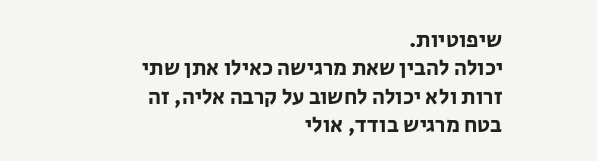שיפוטיות.
יכולה להבין שאת מרגישה כאילו אתן שתי זרות ולא יכולה לחשוב על קרבה אליה, זה בטח מרגיש בודד, אולי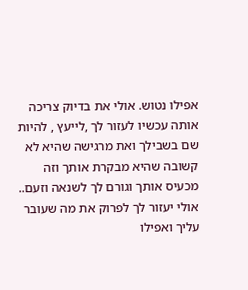אפילו נטוש. אולי את בדיוק צריכה אותה עכשיו לעזור לך ,לייעץ , להיות שם בשבילך ואת מרגישה שהיא לא קשובה שהיא מבקרת אותך וזה מכעיס אותך וגורם לך לשנאה וזעם..
אולי יעזור לך לפרוק את מה שעובר עליך ואפילו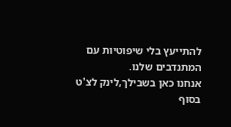להתייעץ בלי שיפוטיות עם המתנדבים שלנו.
אנחנו כאן בשבילך,לינק לצ'ט בסוף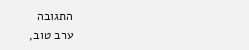התגובה
ערב טוב,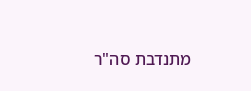מתנדבת סה"ר